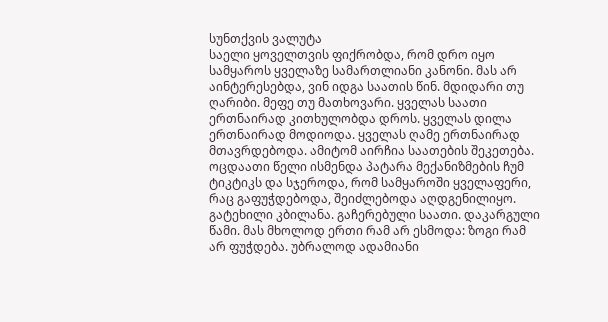სუნთქვის ვალუტა
საელი ყოველთვის ფიქრობდა, რომ დრო იყო სამყაროს ყველაზე სამართლიანი კანონი. მას არ აინტერესებდა, ვინ იდგა საათის წინ. მდიდარი თუ ღარიბი. მეფე თუ მათხოვარი. ყველას საათი ერთნაირად კითხულობდა დროს. ყველას დილა ერთნაირად მოდიოდა. ყველას ღამე ერთნაირად მთავრდებოდა. ამიტომ აირჩია საათების შეკეთება. ოცდაათი წელი ისმენდა პატარა მექანიზმების ჩუმ ტიკტიკს და სჯეროდა, რომ სამყაროში ყველაფერი, რაც გაფუჭდებოდა, შეიძლებოდა აღდგენილიყო. გატეხილი კბილანა. გაჩერებული საათი. დაკარგული წამი. მას მხოლოდ ერთი რამ არ ესმოდა: ზოგი რამ არ ფუჭდება. უბრალოდ ადამიანი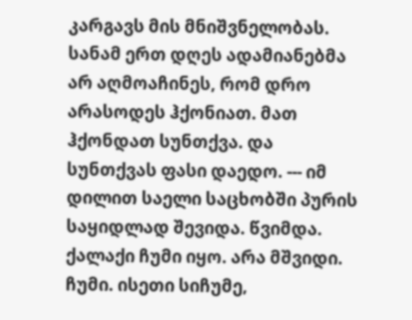კარგავს მის მნიშვნელობას. სანამ ერთ დღეს ადამიანებმა არ აღმოაჩინეს, რომ დრო არასოდეს ჰქონიათ. მათ ჰქონდათ სუნთქვა. და სუნთქვას ფასი დაედო. --- იმ დილით საელი საცხობში პურის საყიდლად შევიდა. წვიმდა. ქალაქი ჩუმი იყო. არა მშვიდი. ჩუმი. ისეთი სიჩუმე,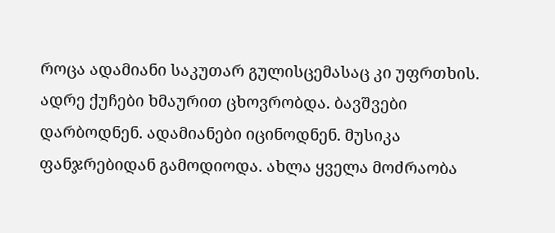როცა ადამიანი საკუთარ გულისცემასაც კი უფრთხის. ადრე ქუჩები ხმაურით ცხოვრობდა. ბავშვები დარბოდნენ. ადამიანები იცინოდნენ. მუსიკა ფანჯრებიდან გამოდიოდა. ახლა ყველა მოძრაობა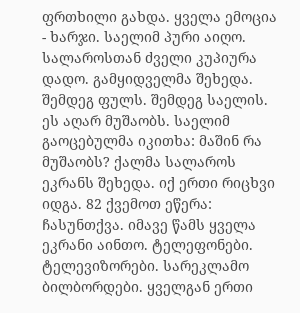ფრთხილი გახდა. ყველა ემოცია - ხარჯი. საელიმ პური აიღო. სალაროსთან ძველი კუპიურა დადო. გამყიდველმა შეხედა. შემდეგ ფულს. შემდეგ საელის. ეს აღარ მუშაობს. საელიმ გაოცებულმა იკითხა: მაშინ რა მუშაობს? ქალმა სალაროს ეკრანს შეხედა. იქ ერთი რიცხვი იდგა. 82 ქვემოთ ეწერა: ჩასუნთქვა. იმავე წამს ყველა ეკრანი აინთო. ტელეფონები. ტელევიზორები. სარეკლამო ბილბორდები. ყველგან ერთი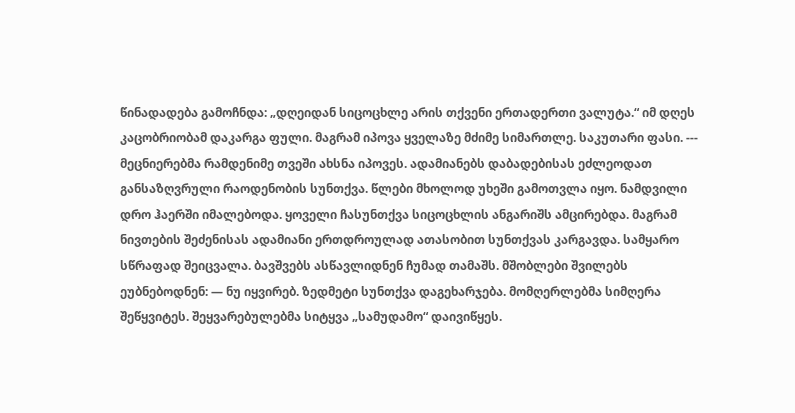წინადადება გამოჩნდა: „დღეიდან სიცოცხლე არის თქვენი ერთადერთი ვალუტა.“ იმ დღეს კაცობრიობამ დაკარგა ფული. მაგრამ იპოვა ყველაზე მძიმე სიმართლე. საკუთარი ფასი. --- მეცნიერებმა რამდენიმე თვეში ახსნა იპოვეს. ადამიანებს დაბადებისას ეძლეოდათ განსაზღვრული რაოდენობის სუნთქვა. წლები მხოლოდ უხეში გამოთვლა იყო. ნამდვილი დრო ჰაერში იმალებოდა. ყოველი ჩასუნთქვა სიცოცხლის ანგარიშს ამცირებდა. მაგრამ ნივთების შეძენისას ადამიანი ერთდროულად ათასობით სუნთქვას კარგავდა. სამყარო სწრაფად შეიცვალა. ბავშვებს ასწავლიდნენ ჩუმად თამაშს. მშობლები შვილებს ეუბნებოდნენ: — ნუ იყვირებ. ზედმეტი სუნთქვა დაგეხარჯება. მომღერლებმა სიმღერა შეწყვიტეს. შეყვარებულებმა სიტყვა „სამუდამო“ დაივიწყეს.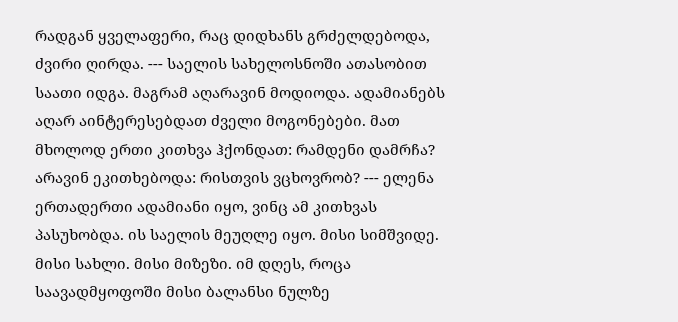რადგან ყველაფერი, რაც დიდხანს გრძელდებოდა, ძვირი ღირდა. --- საელის სახელოსნოში ათასობით საათი იდგა. მაგრამ აღარავინ მოდიოდა. ადამიანებს აღარ აინტერესებდათ ძველი მოგონებები. მათ მხოლოდ ერთი კითხვა ჰქონდათ: რამდენი დამრჩა? არავინ ეკითხებოდა: რისთვის ვცხოვრობ? --- ელენა ერთადერთი ადამიანი იყო, ვინც ამ კითხვას პასუხობდა. ის საელის მეუღლე იყო. მისი სიმშვიდე. მისი სახლი. მისი მიზეზი. იმ დღეს, როცა საავადმყოფოში მისი ბალანსი ნულზე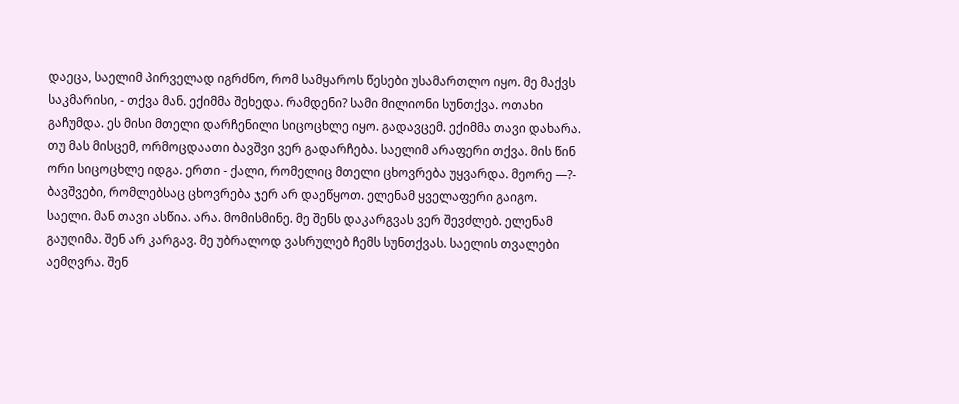დაეცა, საელიმ პირველად იგრძნო, რომ სამყაროს წესები უსამართლო იყო. მე მაქვს საკმარისი, - თქვა მან. ექიმმა შეხედა. რამდენი? სამი მილიონი სუნთქვა. ოთახი გაჩუმდა. ეს მისი მთელი დარჩენილი სიცოცხლე იყო. გადავცემ. ექიმმა თავი დახარა. თუ მას მისცემ, ორმოცდაათი ბავშვი ვერ გადარჩება. საელიმ არაფერი თქვა. მის წინ ორი სიცოცხლე იდგა. ერთი - ქალი, რომელიც მთელი ცხოვრება უყვარდა. მეორე —?- ბავშვები, რომლებსაც ცხოვრება ჯერ არ დაეწყოთ. ელენამ ყველაფერი გაიგო. საელი. მან თავი ასწია. არა. მომისმინე. მე შენს დაკარგვას ვერ შევძლებ. ელენამ გაუღიმა. შენ არ კარგავ. მე უბრალოდ ვასრულებ ჩემს სუნთქვას. საელის თვალები აემღვრა. შენ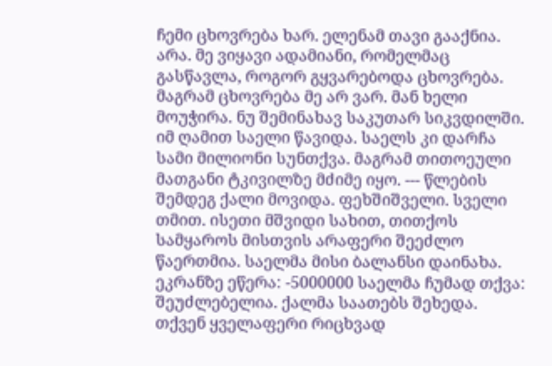ჩემი ცხოვრება ხარ. ელენამ თავი გააქნია. არა. მე ვიყავი ადამიანი, რომელმაც გასწავლა, როგორ გყვარებოდა ცხოვრება. მაგრამ ცხოვრება მე არ ვარ. მან ხელი მოუჭირა. ნუ შემინახავ საკუთარ სიკვდილში. იმ ღამით საელი წავიდა. საელს კი დარჩა სამი მილიონი სუნთქვა. მაგრამ თითოეული მათგანი ტკივილზე მძიმე იყო. --- წლების შემდეგ ქალი მოვიდა. ფეხშიშველი. სველი თმით. ისეთი მშვიდი სახით, თითქოს სამყაროს მისთვის არაფერი შეეძლო წაერთმია. საელმა მისი ბალანსი დაინახა. ეკრანზე ეწერა: -5000000 საელმა ჩუმად თქვა: შეუძლებელია. ქალმა საათებს შეხედა. თქვენ ყველაფერი რიცხვად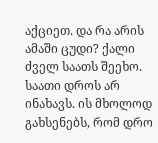აქციეთ. და რა არის ამაში ცუდი? ქალი ძველ საათს შეეხო. საათი დროს არ ინახავს. ის მხოლოდ გახსენებს, რომ დრო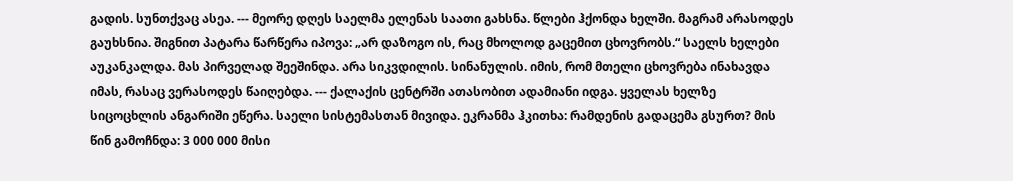გადის. სუნთქვაც ასეა. --- მეორე დღეს საელმა ელენას საათი გახსნა. წლები ჰქონდა ხელში. მაგრამ არასოდეს გაუხსნია. შიგნით პატარა წარწერა იპოვა: „არ დაზოგო ის, რაც მხოლოდ გაცემით ცხოვრობს.“ საელს ხელები აუკანკალდა. მას პირველად შეეშინდა. არა სიკვდილის. სინანულის. იმის, რომ მთელი ცხოვრება ინახავდა იმას, რასაც ვერასოდეს წაიღებდა. --- ქალაქის ცენტრში ათასობით ადამიანი იდგა. ყველას ხელზე სიცოცხლის ანგარიში ეწერა. საელი სისტემასთან მივიდა. ეკრანმა ჰკითხა: რამდენის გადაცემა გსურთ? მის წინ გამოჩნდა: 3 000 000 მისი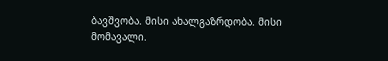ბავშვობა. მისი ახალგაზრდობა. მისი მომავალი.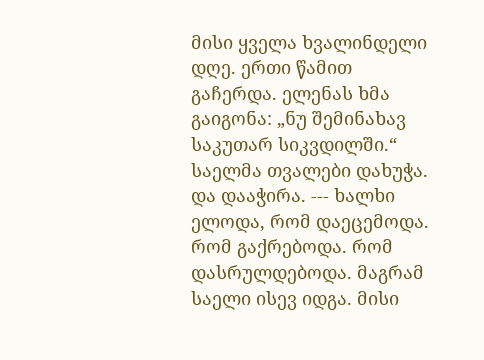მისი ყველა ხვალინდელი დღე. ერთი წამით გაჩერდა. ელენას ხმა გაიგონა: „ნუ შემინახავ საკუთარ სიკვდილში.“ საელმა თვალები დახუჭა. და დააჭირა. --- ხალხი ელოდა, რომ დაეცემოდა. რომ გაქრებოდა. რომ დასრულდებოდა. მაგრამ საელი ისევ იდგა. მისი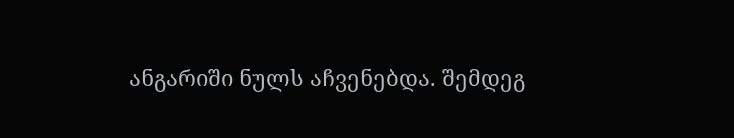ანგარიში ნულს აჩვენებდა. შემდეგ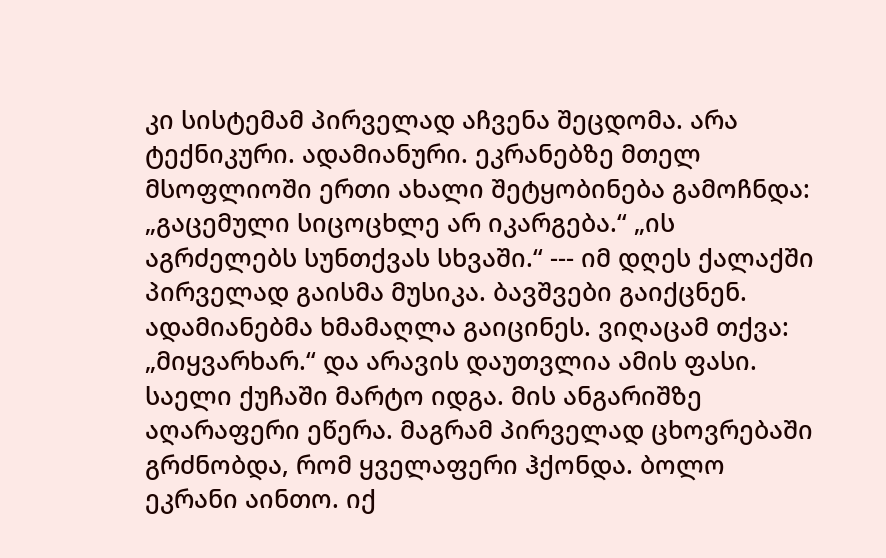კი სისტემამ პირველად აჩვენა შეცდომა. არა ტექნიკური. ადამიანური. ეკრანებზე მთელ მსოფლიოში ერთი ახალი შეტყობინება გამოჩნდა: „გაცემული სიცოცხლე არ იკარგება.“ „ის აგრძელებს სუნთქვას სხვაში.“ --- იმ დღეს ქალაქში პირველად გაისმა მუსიკა. ბავშვები გაიქცნენ. ადამიანებმა ხმამაღლა გაიცინეს. ვიღაცამ თქვა: „მიყვარხარ.“ და არავის დაუთვლია ამის ფასი. საელი ქუჩაში მარტო იდგა. მის ანგარიშზე აღარაფერი ეწერა. მაგრამ პირველად ცხოვრებაში გრძნობდა, რომ ყველაფერი ჰქონდა. ბოლო ეკრანი აინთო. იქ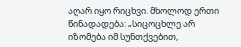აღარ იყო რიცხვი. მხოლოდ ერთი წინადადება: „სიცოცხლე არ იზომება იმ სუნთქვებით,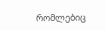რომლებიც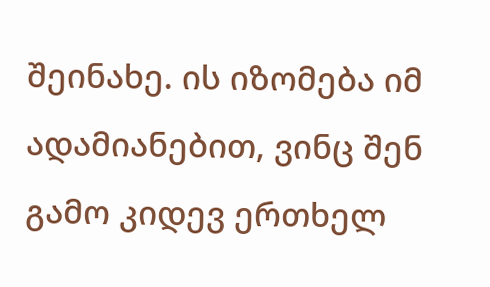შეინახე. ის იზომება იმ ადამიანებით, ვინც შენ გამო კიდევ ერთხელ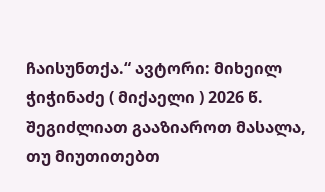ჩაისუნთქა.“ ავტორი: მიხეილ ჭიჭინაძე ( მიქაელი ) 2026 წ.
შეგიძლიათ გააზიაროთ მასალა, თუ მიუთითებთ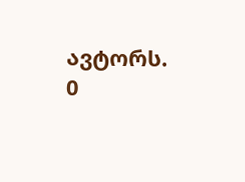ავტორს.
0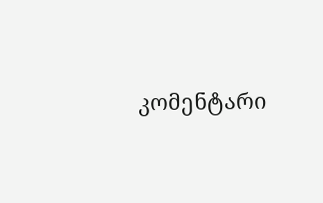კომენტარი